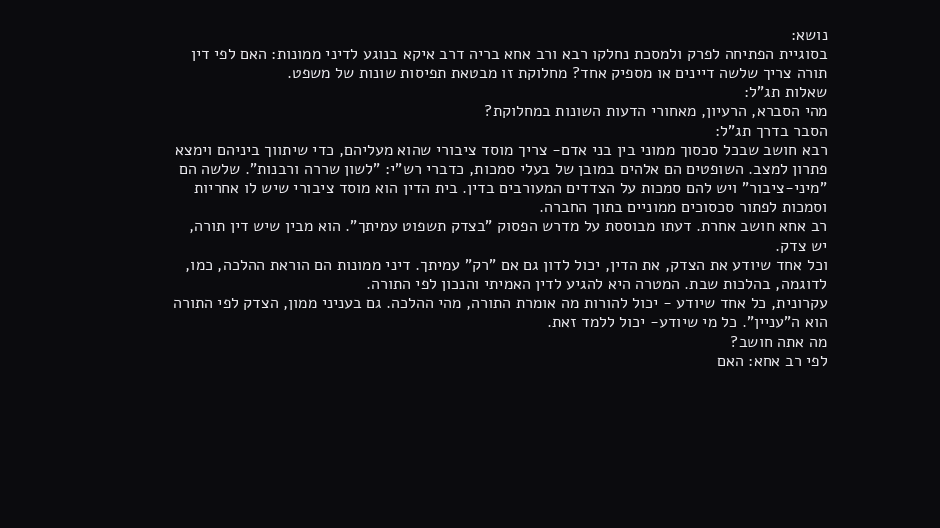נושא:
בסוגיית הפתיחה לפרק ולמסכת נחלקו רבא ורב אחא בריה דרב איקא בנוגע לדיני ממונות: האם לפי דין תורה צריך שלשה דיינים או מספיק אחד? מחלוקת זו מבטאת תפיסות שונות של משפט.
שאלות תג"ל:
מהי הסברא, הרעיון, מאחורי הדעות השונות במחלוקת?
הסבר בדרך תג"ל:
רבא חושב שבכל סכסוך ממוני בין בני אדם- צריך מוסד ציבורי שהוא מעליהם, כדי שיתווך ביניהם וימצא פתרון למצב. השופטים הם אלהים במובן של בעלי סמכות, כדברי רש"י: "לשון שררה ורבנות". שלשה הם "מיני-ציבור" ויש להם סמכות על הצדדים המעורבים בדין. בית הדין הוא מוסד ציבורי שיש לו אחריות וסמכות לפתור סכסוכים ממוניים בתוך החברה.
רב אחא חושב אחרת. דעתו מבוססת על מדרש הפסוק "בצדק תשפוט עמיתך". הוא מבין שיש דין תורה, יש צדק.
וכל אחד שיודע את הצדק, את הדין, יכול לדון גם אם "רק" עמיתך. דיני ממונות הם הוראת ההלכה, כמו, לדוגמה, בהלכות שבת. המטרה היא להגיע לדין האמיתי והנכון לפי התורה.
עקרונית, כל אחד שיודע - יכול להורות מה אומרת התורה, מהי ההלכה. גם בעניני ממון, הצדק לפי התורה הוא ה"עניין". כל מי שיודע- יכול ללמד זאת.
מה אתה חושב?
לפי רב אחא: האם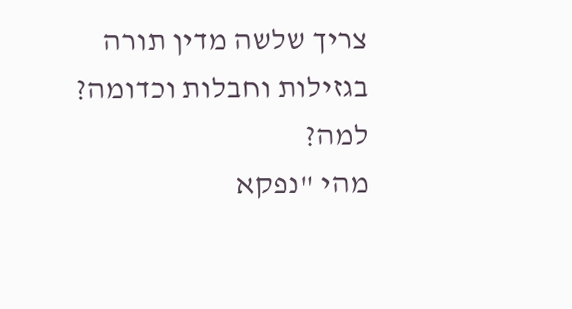צריך שלשה מדין תורה בגזילות וחבלות וכדומה? למה?
מהי "נפקא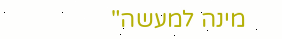מינה למעשה"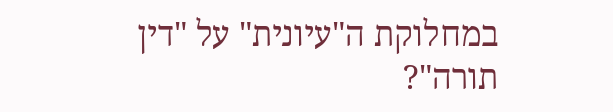במחלוקת ה"עיונית" על "דין תורה"?